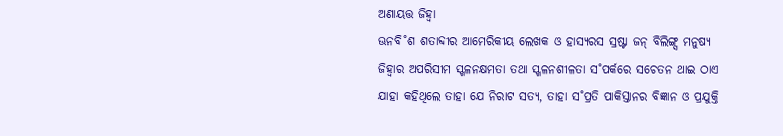ଅଣାୟତ୍ତ ଜିହ୍ୱା
ଊନବି˚ଶ ଶତାବ୍ଦୀର ଆମେରିକୀୟ ଲେଖକ ଓ ହାସ୍ୟରସ ସ୍ରଷ୍ଟା ଜନ୍ ବିଲିଙ୍ଗ୍ସ ମନୁଷ୍ୟ ଜିହ୍ବାର ଅପରିସୀମ ସ୍ଖଳନକ୍ଷମତା ତଥା ସ୍ଖଳନଶୀଳତା ସ˚ପର୍କରେ ସଚେତନ ଥାଇ ଠାଏ ଯାହା କହିଥିଲେ ତାହା ଯେ ନିରାଟ ସତ୍ୟ, ତାହା ସ˚ପ୍ରତି ପାକିସ୍ତାନର ବିଜ୍ଞାନ ଓ ପ୍ରଯୁକ୍ତି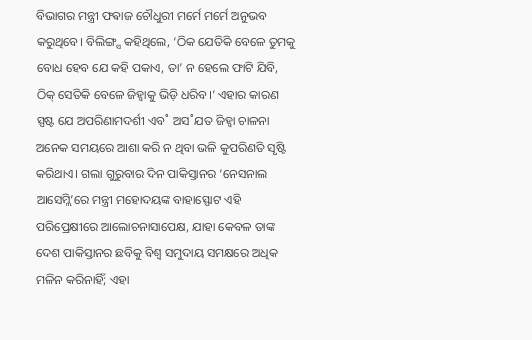ବିଭାଗର ମନ୍ତ୍ରୀ ଫଵାଜ ଚୌଧୁରୀ ମର୍ମେ ମର୍ମେ ଅନୁଭବ କରୁଥିବେ। ବିଲିଙ୍ଗ୍ସ କହିଥିଲେ, ‘ଠିକ ଯେତିକି ବେଳେ ତୁମକୁ ବୋଧ ହେବ ଯେ କହି ପକାଏ, ତା’ ନ ହେଲେ ଫାଟି ଯିବି, ଠିକ୍ ସେତିକି ବେଳେ ଜିହ୍ବାକୁ ଭିଡ଼ି ଧରିବ।’ ଏହାର କାରଣ ସ୍ପଷ୍ଟ ଯେ ଅପରିଣାମଦର୍ଶୀ ଏବ˚ ଅସ˚ଯତ ଜିହ୍ବା ଚାଳନା ଅନେକ ସମୟରେ ଆଶା କରି ନ ଥିବା ଭଳି କୁପରିଣତି ସୃଷ୍ଟି କରିଥାଏ। ଗଲା ଗୁରୁବାର ଦିନ ପାକିସ୍ତାନର ‘ନେସନାଲ ଆସେମ୍ଲି’ରେ ମନ୍ତ୍ରୀ ମହୋଦୟଙ୍କ ବାହାସ୍ଫୋଟ ଏହି ପରିପ୍ରେକ୍ଷୀରେ ଆଲୋଚନାସାପେକ୍ଷ, ଯାହା କେବଳ ତାଙ୍କ ଦେଶ ପାକିସ୍ତାନର ଛବିକୁ ବିଶ୍ବ ସମୁଦାୟ ସମକ୍ଷରେ ଅଧିକ ମଳିନ କରିନାହିଁ; ଏହା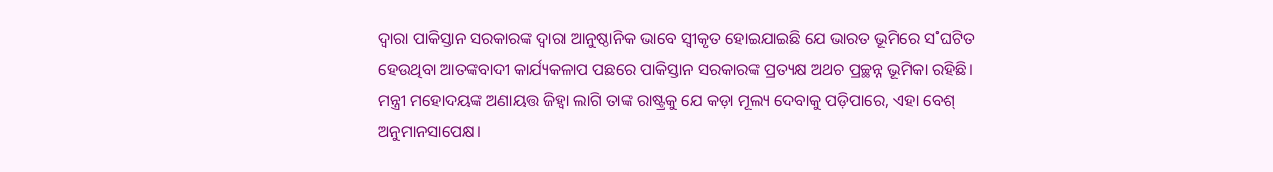ଦ୍ବାରା ପାକିସ୍ତାନ ସରକାରଙ୍କ ଦ୍ବାରା ଆନୁଷ୍ଠାନିକ ଭାବେ ସ୍ବୀକୃତ ହୋଇଯାଇଛି ଯେ ଭାରତ ଭୂମିରେ ସ˚ଘଟିତ ହେଉଥିବା ଆତଙ୍କବାଦୀ କାର୍ଯ୍ୟକଳାପ ପଛରେ ପାକିସ୍ତାନ ସରକାରଙ୍କ ପ୍ରତ୍ୟକ୍ଷ ଅଥଚ ପ୍ରଚ୍ଛନ୍ନ ଭୂମିକା ରହିଛି। ମନ୍ତ୍ରୀ ମହୋଦୟଙ୍କ ଅଣାୟତ୍ତ ଜିହ୍ବା ଲାଗି ତାଙ୍କ ରାଷ୍ଟ୍ରକୁ ଯେ କଡ଼ା ମୂଲ୍ୟ ଦେବାକୁ ପଡ଼ିପାରେ, ଏହା ବେଶ୍ ଅନୁମାନସାପେକ୍ଷ।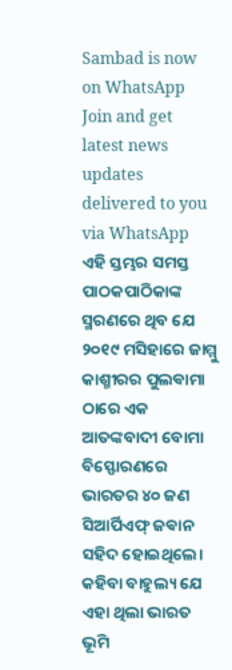Sambad is now on WhatsApp
Join and get latest news updates delivered to you via WhatsApp
ଏହି ସ୍ତମ୍ଭର ସମସ୍ତ ପାଠକପାଠିକାଙ୍କ ସ୍ମରଣରେ ଥିବ ଯେ ୨୦୧୯ ମସିହାରେ ଜାମ୍ମୁ କାଶ୍ମୀରର ପୁଲଵାମା ଠାରେ ଏକ ଆତଙ୍କବାଦୀ ବୋମା ବିସ୍ଫୋରଣରେ ଭାରତର ୪୦ ଜଣ ସିଆର୍ପିଏଫ୍ ଜଵାନ ସହିଦ ହୋଇଥିଲେ। କହିବା ବାହୁଲ୍ୟ ଯେ ଏହା ଥିଲା ଭାରତ ଭୂମି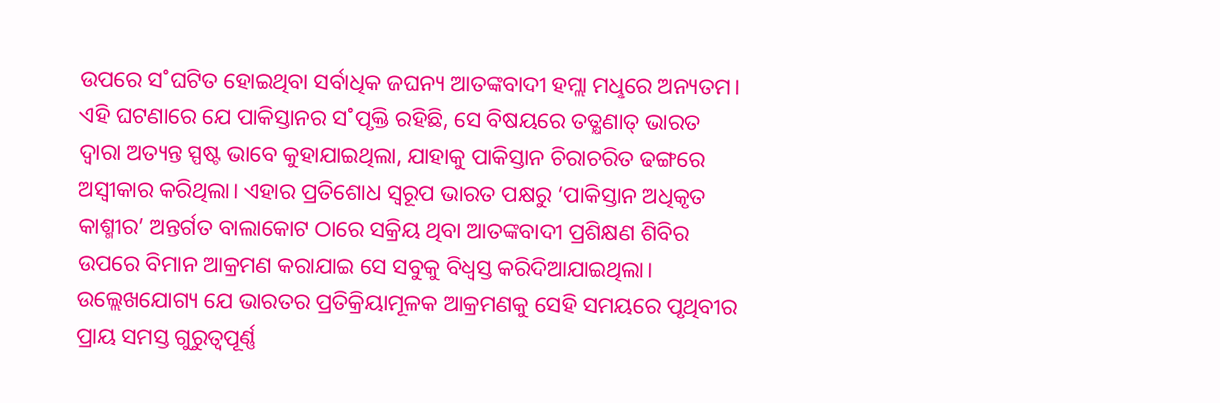ଉପରେ ସ˚ଘଟିତ ହୋଇଥିବା ସର୍ବାଧିକ ଜଘନ୍ୟ ଆତଙ୍କବାଦୀ ହମ୍ଲା ମଧୢରେ ଅନ୍ୟତମ। ଏହି ଘଟଣାରେ ଯେ ପାକିସ୍ତାନର ସ˚ପୃକ୍ତି ରହିଛି, ସେ ବିଷୟରେ ତତ୍କ୍ଷଣାତ୍ ଭାରତ ଦ୍ବାରା ଅତ୍ୟନ୍ତ ସ୍ପଷ୍ଟ ଭାବେ କୁହାଯାଇଥିଲା, ଯାହାକୁ ପାକିସ୍ତାନ ଚିରାଚରିତ ଢଙ୍ଗରେ ଅସ୍ବୀକାର କରିଥିଲା। ଏହାର ପ୍ରତିଶୋଧ ସ୍ବରୂପ ଭାରତ ପକ୍ଷରୁ ‘ପାକିସ୍ତାନ ଅଧିକୃତ କାଶ୍ମୀର’ ଅନ୍ତର୍ଗତ ବାଲାକୋଟ ଠାରେ ସକ୍ରିୟ ଥିବା ଆତଙ୍କବାଦୀ ପ୍ରଶିକ୍ଷଣ ଶିବିର ଉପରେ ବିମାନ ଆକ୍ରମଣ କରାଯାଇ ସେ ସବୁକୁ ବିଧ୍ବସ୍ତ କରିଦିଆଯାଇଥିଲା। ଉଲ୍ଲେଖଯୋଗ୍ୟ ଯେ ଭାରତର ପ୍ରତିକ୍ରିୟାମୂଳକ ଆକ୍ରମଣକୁ ସେହି ସମୟରେ ପୃଥିବୀର ପ୍ରାୟ ସମସ୍ତ ଗୁରୁତ୍ବପୂର୍ଣ୍ଣ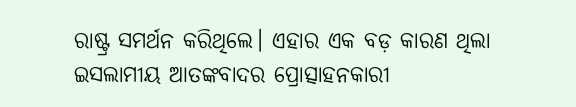ରାଷ୍ଟ୍ର ସମର୍ଥନ କରିଥିଲେ। ଏହାର ଏକ ବଡ଼ କାରଣ ଥିଲା ଇସଲାମୀୟ ଆତଙ୍କବାଦର ପ୍ରୋତ୍ସାହନକାରୀ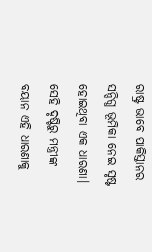ରାଷ୍ଟ୍ର ଭାବେ ପାକିସ୍ତାନର ସନ୍ଦିଗ୍ଧ ଭୂମିକା ନେଇ ସୃଷ୍ଟ ହୋଇଥିବା ଏକ ଧାରଣା। ସେହି ଦୃଷ୍ଟିରୁ ମନ୍ତ୍ରୀଙ୍କ ବୟାନ ଏହି ଧାରଣାକୁ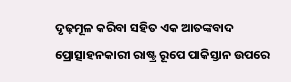ଦୃଢ଼ମୂଳ କରିବା ସହିତ ଏକ ଆତଙ୍କବାଦ ପ୍ରୋତ୍ସାହନକାରୀ ରାଷ୍ଟ୍ର ରୂପେ ପାକିସ୍ତାନ ଉପରେ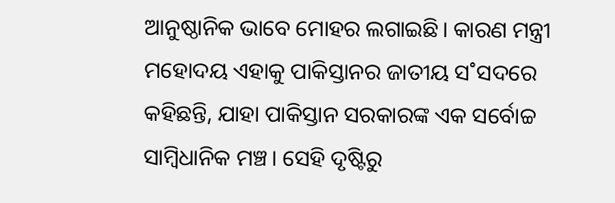ଆନୁଷ୍ଠାନିକ ଭାବେ ମୋହର ଲଗାଇଛି। କାରଣ ମନ୍ତ୍ରୀ ମହୋଦୟ ଏହାକୁ ପାକିସ୍ତାନର ଜାତୀୟ ସ˚ସଦରେ କହିଛନ୍ତି, ଯାହା ପାକିସ୍ତାନ ସରକାରଙ୍କ ଏକ ସର୍ବୋଚ୍ଚ ସାମ୍ବିଧାନିକ ମଞ୍ଚ। ସେହି ଦୃଷ୍ଟିରୁ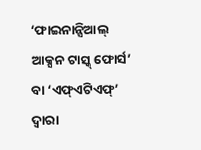‘ଫାଇନାନ୍ସିଆଲ୍ ଆକ୍ସନ ଟାସ୍କ୍ ଫୋର୍ସ’ ବା ‘ଏଫ୍ଏଟିଏଫ୍’ ଦ୍ବାରା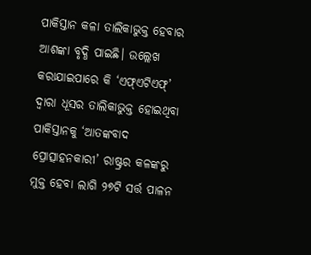ପାକିସ୍ତାନ କଳା ତାଲିକାଭୁକ୍ତ ହେବାର ଆଶଙ୍କା ବୃଦ୍ଧି ପାଇଛି। ଉଲ୍ଲେଖ କରାଯାଇପାରେ କି ‘ଏଫ୍ଏଟିଏଫ୍’ ଦ୍ବାରା ଧୂସର ତାଲିକାଭୁକ୍ତ ହୋଇଥିବା ପାକିସ୍ତାନକୁ ‘ଆତଙ୍କବାଦ ପ୍ରୋତ୍ସାହନକାରୀ’ ରାଷ୍ଟ୍ରର କଳଙ୍କରୁ ମୁକ୍ତ ହେବା ଲାଗି ୨୭ଟି ସର୍ତ୍ତ ପାଳନ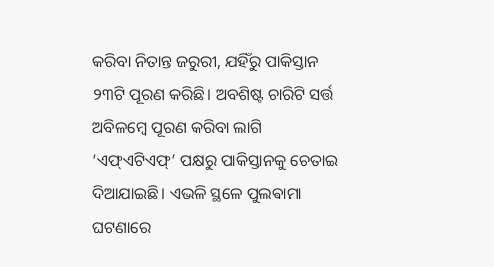କରିବା ନିତାନ୍ତ ଜରୁରୀ, ଯହିଁରୁ ପାକିସ୍ତାନ ୨୩ଟି ପୂରଣ କରିଛି। ଅବଶିଷ୍ଟ ଚାରିଟି ସର୍ତ୍ତ ଅବିଳମ୍ବେ ପୂରଣ କରିବା ଲାଗି ‘ଏଫ୍ଏଟିଏଫ୍’ ପକ୍ଷରୁ ପାକିସ୍ତାନକୁ ଚେତାଇ ଦିଆଯାଇଛି। ଏଭଳି ସ୍ଥଳେ ପୁଲଵାମା ଘଟଣାରେ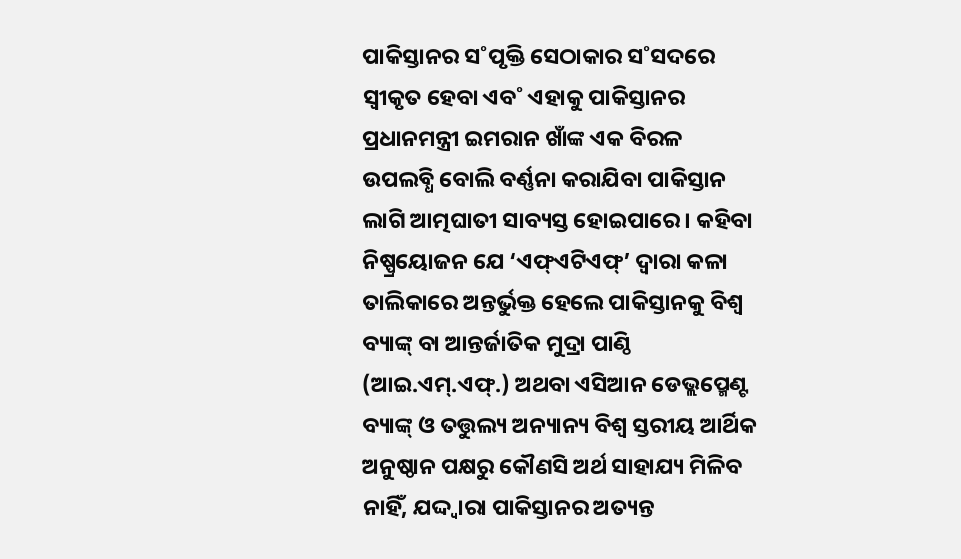ପାକିସ୍ତାନର ସ˚ପୃକ୍ତି ସେଠାକାର ସ˚ସଦରେ ସ୍ବୀକୃତ ହେବା ଏବ˚ ଏହାକୁ ପାକିସ୍ତାନର ପ୍ରଧାନମନ୍ତ୍ରୀ ଇମରାନ ଖାଁଙ୍କ ଏକ ବିରଳ ଉପଲବ୍ଧି ବୋଲି ବର୍ଣ୍ଣନା କରାଯିବା ପାକିସ୍ତାନ ଲାଗି ଆତ୍ମଘାତୀ ସାବ୍ୟସ୍ତ ହୋଇପାରେ। କହିବା ନିଷ୍ପ୍ରୟୋଜନ ଯେ ‘ଏଫ୍ଏଟିଏଫ୍’ ଦ୍ବାରା କଳା ତାଲିକାରେ ଅନ୍ତର୍ଭୁକ୍ତ ହେଲେ ପାକିସ୍ତାନକୁ ବିଶ୍ବ ବ୍ୟାଙ୍କ୍ ବା ଆନ୍ତର୍ଜାତିକ ମୁଦ୍ରା ପାଣ୍ଠି (ଆଇ.ଏମ୍.ଏଫ୍.) ଅଥବା ଏସିଆନ ଡେଭ୍ଲପ୍ମେଣ୍ଟ ବ୍ୟାଙ୍କ୍ ଓ ତତ୍ତୁଲ୍ୟ ଅନ୍ୟାନ୍ୟ ବିଶ୍ବ ସ୍ତରୀୟ ଆର୍ଥିକ ଅନୁଷ୍ଠାନ ପକ୍ଷରୁ କୌଣସି ଅର୍ଥ ସାହାଯ୍ୟ ମିଳିବ ନାହିଁ, ଯଦ୍ଦ୍ବାରା ପାକିସ୍ତାନର ଅତ୍ୟନ୍ତ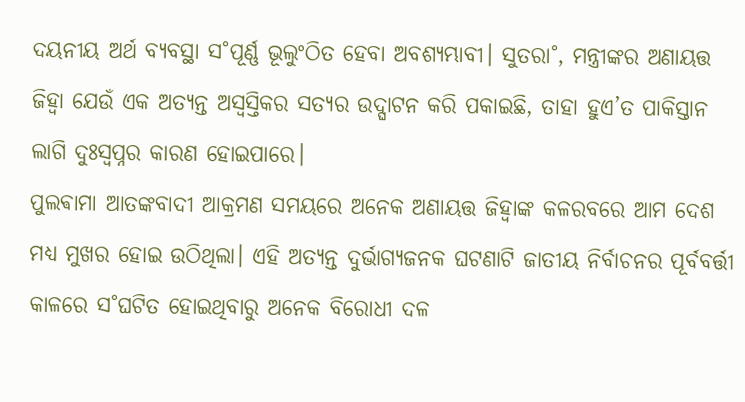ଦୟନୀୟ ଅର୍ଥ ବ୍ୟବସ୍ଥା ସ˚ପୂର୍ଣ୍ଣ ଭୂଲୁଂଠିତ ହେବା ଅବଶ୍ୟମ୍ଭାବୀ। ସୁତରା˚, ମନ୍ତ୍ରୀଙ୍କର ଅଣାୟତ୍ତ ଜିହ୍ବା ଯେଉଁ ଏକ ଅତ୍ୟନ୍ତ ଅସ୍ବସ୍ତିକର ସତ୍ୟର ଉଦ୍ଘାଟନ କରି ପକାଇଛି, ତାହା ହୁଏ’ତ ପାକିସ୍ତାନ ଲାଗି ଦୁଃସ୍ବପ୍ନର କାରଣ ହୋଇପାରେ।
ପୁଲଵାମା ଆତଙ୍କବାଦୀ ଆକ୍ରମଣ ସମୟରେ ଅନେକ ଅଣାୟତ୍ତ ଜିହ୍ବାଙ୍କ କଳରବରେ ଆମ ଦେଶ ମଧ୍ୟ ମୁଖର ହୋଇ ଉଠିଥିଲା। ଏହି ଅତ୍ୟନ୍ତ ଦୁର୍ଭାଗ୍ୟଜନକ ଘଟଣାଟି ଜାତୀୟ ନିର୍ବାଚନର ପୂର୍ବବର୍ତ୍ତୀ କାଳରେ ସ˚ଘଟିତ ହୋଇଥିବାରୁ ଅନେକ ବିରୋଧୀ ଦଳ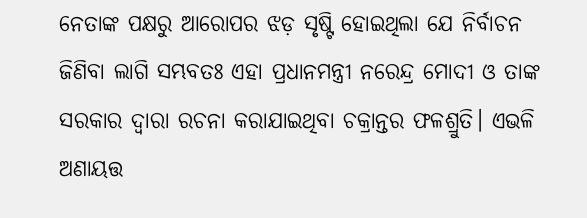ନେତାଙ୍କ ପକ୍ଷରୁ ଆରୋପର ଝଡ଼ ସୃଷ୍ଟି ହୋଇଥିଲା ଯେ ନିର୍ବାଚନ ଜିଣିବା ଲାଗି ସମ୍ଭବତଃ ଏହା ପ୍ରଧାନମନ୍ତ୍ରୀ ନରେନ୍ଦ୍ର ମୋଦୀ ଓ ତାଙ୍କ ସରକାର ଦ୍ବାରା ରଚନା କରାଯାଇଥିବା ଚକ୍ରାନ୍ତର ଫଳଶ୍ରୁତି। ଏଭଳି ଅଣାୟତ୍ତ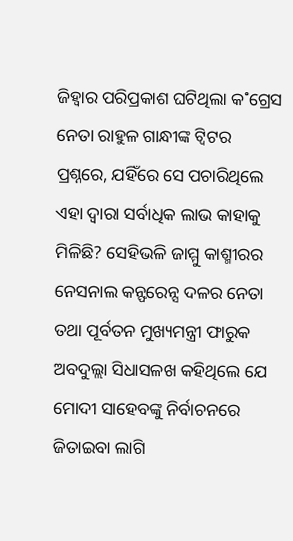ଜିହ୍ବାର ପରିପ୍ରକାଶ ଘଟିଥିଲା କ˚ଗ୍ରେସ ନେତା ରାହୁଳ ଗାନ୍ଧୀଙ୍କ ଟ୍ବିଟର ପ୍ରଶ୍ନରେ, ଯହିଁରେ ସେ ପଚାରିଥିଲେ ଏହା ଦ୍ବାରା ସର୍ବାଧିକ ଲାଭ କାହାକୁ ମିଳିଛି? ସେହିଭଳି ଜାମ୍ମୁ କାଶ୍ମୀରର ନେସନାଲ କନ୍ଫରେନ୍ସ ଦଳର ନେତା ତଥା ପୂର୍ବତନ ମୁଖ୍ୟମନ୍ତ୍ରୀ ଫାରୁକ ଅବଦୁଲ୍ଲା ସିଧାସଳଖ କହିଥିଲେ ଯେ ମୋଦୀ ସାହେବଙ୍କୁ ନିର୍ବାଚନରେ ଜିତାଇବା ଲାଗି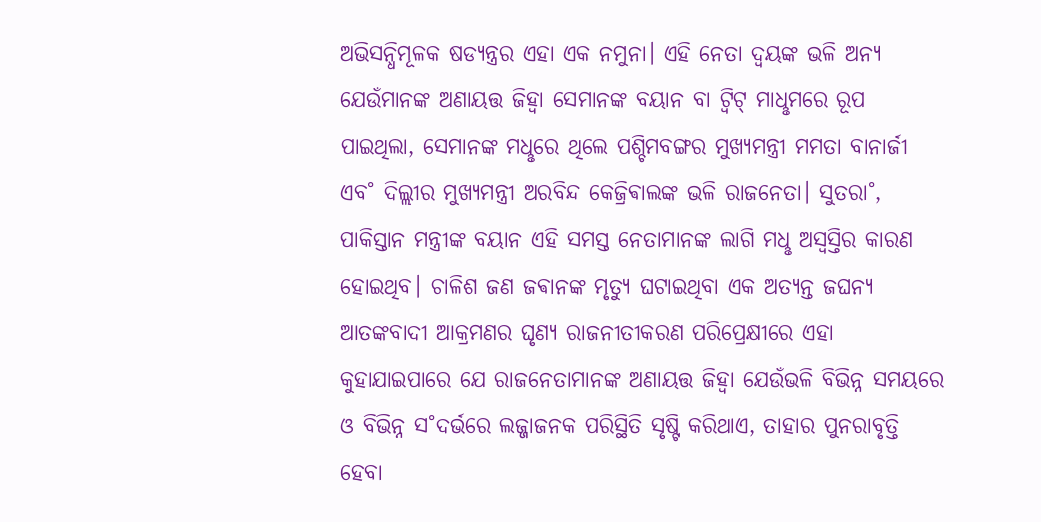ଅଭିସନ୍ଧିମୂଳକ ଷଡ୍ଯନ୍ତ୍ରର ଏହା ଏକ ନମୁନା। ଏହି ନେତା ଦ୍ବୟଙ୍କ ଭଳି ଅନ୍ୟ ଯେଉଁମାନଙ୍କ ଅଣାୟତ୍ତ ଜିହ୍ବା ସେମାନଙ୍କ ବୟାନ ବା ଟ୍ବିଟ୍ ମାଧୢମରେ ରୂପ ପାଇଥିଲା, ସେମାନଙ୍କ ମଧୢରେ ଥିଲେ ପଶ୍ଚିମବଙ୍ଗର ମୁଖ୍ୟମନ୍ତ୍ରୀ ମମତା ବାନାର୍ଜୀ ଏବ˚ ଦିଲ୍ଲୀର ମୁଖ୍ୟମନ୍ତ୍ରୀ ଅରବିନ୍ଦ କେଜ୍ରିଵାଲଙ୍କ ଭଳି ରାଜନେତା। ସୁତରା˚, ପାକିସ୍ତାନ ମନ୍ତ୍ରୀଙ୍କ ବୟାନ ଏହି ସମସ୍ତ ନେତାମାନଙ୍କ ଲାଗି ମଧୢ ଅସ୍ବସ୍ତିର କାରଣ ହୋଇଥିବ। ଚାଳିଶ ଜଣ ଜଵାନଙ୍କ ମୃତ୍ୟୁ ଘଟାଇଥିବା ଏକ ଅତ୍ୟନ୍ତ ଜଘନ୍ୟ ଆତଙ୍କବାଦୀ ଆକ୍ରମଣର ଘୃଣ୍ୟ ରାଜନୀତୀକରଣ ପରିପ୍ରେକ୍ଷୀରେ ଏହା କୁହାଯାଇପାରେ ଯେ ରାଜନେତାମାନଙ୍କ ଅଣାୟତ୍ତ ଜିହ୍ବା ଯେଉଁଭଳି ବିଭିନ୍ନ ସମୟରେ ଓ ବିଭିନ୍ନ ସ˚ଦର୍ଭରେ ଲଜ୍ଜାଜନକ ପରିସ୍ଥିତି ସୃଷ୍ଟି କରିଥାଏ, ତାହାର ପୁନରାବୃତ୍ତି ହେବା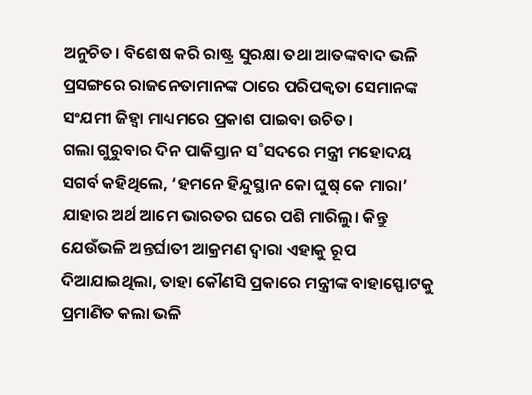ଅନୁଚିତ। ବିଶେଷ କରି ରାଷ୍ଟ୍ର ସୁରକ୍ଷା ତଥା ଆତଙ୍କବାଦ ଭଳି ପ୍ରସଙ୍ଗରେ ରାଜନେତାମାନଙ୍କ ଠାରେ ପରିପକ୍ବତା ସେମାନଙ୍କ ସଂଯମୀ ଜିହ୍ବା ମାଧ୍ୟମରେ ପ୍ରକାଶ ପାଇବା ଉଚିତ।
ଗଲା ଗୁରୁବାର ଦିନ ପାକିସ୍ତାନ ସ˚ସଦରେ ମନ୍ତ୍ରୀ ମହୋଦୟ ସଗର୍ବ କହିଥିଲେ, ‘ହମନେ ହିନ୍ଦୁସ୍ଥାନ କୋ ଘୁଷ୍ କେ ମାରା’ ଯାହାର ଅର୍ଥ ଆମେ ଭାରତର ଘରେ ପଶି ମାରିଲୁ। କିନ୍ତୁ ଯେଉଁଭଳି ଅନ୍ତର୍ଘାତୀ ଆକ୍ରମଣ ଦ୍ବାରା ଏହାକୁ ରୂପ ଦିଆଯାଇଥିଲା, ତାହା କୌଣସି ପ୍ରକାରେ ମନ୍ତ୍ରୀଙ୍କ ବାହାସ୍ଫୋଟକୁ ପ୍ରମାଣିତ କଲା ଭଳି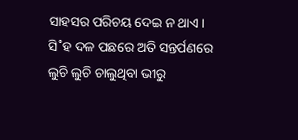ସାହସର ପରିଚୟ ଦେଇ ନ ଥାଏ। ସି˚ହ ଦଳ ପଛରେ ଅତି ସନ୍ତର୍ପଣରେ ଲୁଚି ଲୁଚି ଚାଲୁଥିବା ଭୀରୁ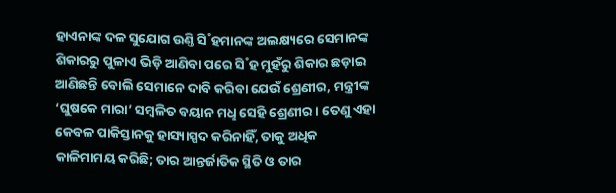ହାଏନାଙ୍କ ଦଳ ସୁଯୋଗ ଉଣ୍ତି ସି˚ହମାନଙ୍କ ଅଲକ୍ଷ୍ୟରେ ସେମାନଙ୍କ ଶିକାରରୁ ପୁଳାଏ ଭିଡ଼ି ଆଣିବା ପରେ ସି˚ହ ମୁହଁରୁ ଶିକାର ଛଡ଼ାଇ ଆଣିଛନ୍ତି ବୋଲି ସେମାନେ ଦାବି କରିବା ଯେଉଁ ଶ୍ରେଣୀର, ମନ୍ତ୍ରୀଙ୍କ ‘ଘୁଷକେ ମାରା’ ସମ୍ବଳିତ ବୟାନ ମଧୢ ସେହି ଶ୍ରେଣୀର। ତେଣୁ ଏହା କେବଳ ପାକିସ୍ତାନକୁ ହାସ୍ୟାସ୍ପଦ କରିନାହିଁ, ତାକୁ ଅଧିକ କାଳିମାମୟ କରିଛି; ତାର ଆନ୍ତର୍ଜାତିକ ସ୍ଥିତି ଓ ତାର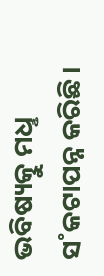ଭବିଷ୍ୟତ୍କୁ ମଧୢ ସ˚କଟାପନ୍ନ କରିଛି।